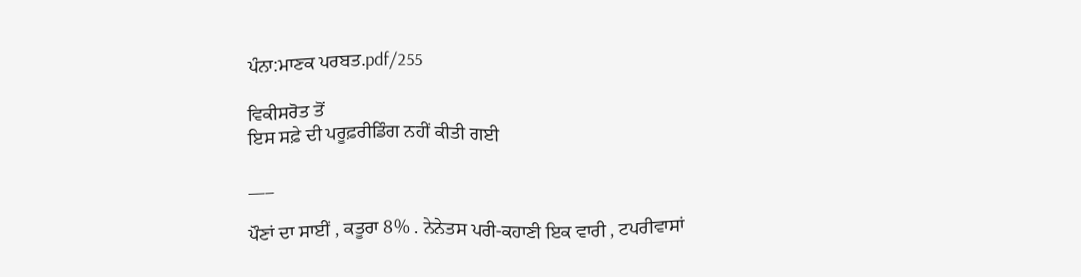ਪੰਨਾ:ਮਾਣਕ ਪਰਬਤ.pdf/255

ਵਿਕੀਸਰੋਤ ਤੋਂ
ਇਸ ਸਫ਼ੇ ਦੀ ਪਰੂਫ਼ਰੀਡਿੰਗ ਨਹੀਂ ਕੀਤੀ ਗਈ

___

ਪੌਣਾਂ ਦਾ ਸਾਈਂ , ਕਤੂਰਾ 8% . ਨੇਨੇਤਸ ਪਰੀ-ਕਹਾਣੀ ਇਕ ਵਾਰੀ , ਟਪਰੀਵਾਸਾਂ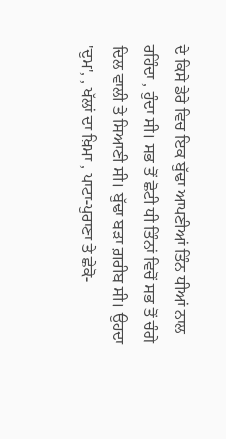ਦੇ ਕਿਸੇ ਡੇਰੇ ਵਿਚ ਇਕ ਬੁੱਢਾ ਆਪਣੀਆਂ ਤਿੰਨ ਧੀਆਂ ਨਾਲ ਰਹਿੰਦਾ , ਹੁੰਦਾ ਸੀ। ਸਭ ਤੋਂ ਛੋਟੀ ਧੀ ਤਿੰਨਾਂ ਵਿਚੋਂ ਸਭ ਤੋਂ ਚੰਗੇ ਦਿਲ ਵਾਲੀ ਤੇ ਸਿਆਣੀ ਸੀ। ਬੁੱਢਾ ਬੜਾ ਗ਼ਰੀਬ ਸੀ। ਉਹਦਾ 'ਦੁਮ', , ਖੱਲਾਂ ਦਾ ਖ਼ਿਮਾ , ਪਾਟਾ-ਪੁਰਾਣਾ ਤੇ ਛੇਕੋ-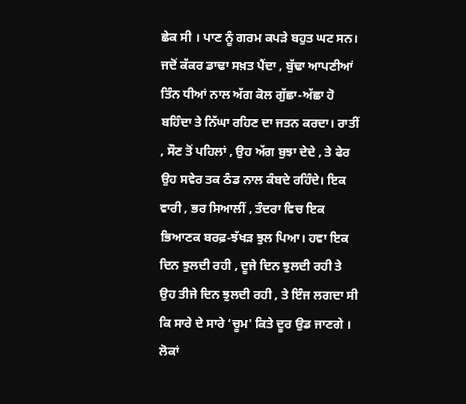ਛੇਕ ਸੀ । ਪਾਣ ਨੂੰ ਗਰਮ ਕਪੜੇ ਬਹੁਤ ਘਟ ਸਨ। ਜਦੋਂ ਕੱਕਰ ਡਾਢਾ ਸਖ਼ਤ ਪੈਂਦਾ , ਬੁੱਢਾ ਆਪਣੀਆਂ ਤਿੰਨ ਧੀਆਂ ਨਾਲ ਅੱਗ ਕੋਲ ਗੁੱਛਾ-ਅੱਛਾ ਹੋ ਬਹਿੰਦਾ ਤੇ ਨਿੱਘਾ ਰਹਿਣ ਦਾ ਜਤਨ ਕਰਦਾ। ਰਾਤੀਂ , ਸੌਣ ਤੋਂ ਪਹਿਲਾਂ , ਉਹ ਅੱਗ ਬੁਝਾ ਦੇਦੇ , ਤੇ ਫੇਰ ਉਹ ਸਵੇਰ ਤਕ ਠੰਡ ਨਾਲ ਕੰਬਦੇ ਰਹਿੰਦੇ। ਇਕ ਵਾਰੀ , ਭਰ ਸਿਆਲੀਂ , ਤੰਦਰਾ ਵਿਚ ਇਕ ਭਿਆਣਕ ਬਰਫ਼-ਝੱਖੜ ਝੁਲ ਪਿਆ। ਹਵਾ ਇਕ ਦਿਨ ਝੁਲਦੀ ਰਹੀ , ਦੂਜੇ ਦਿਨ ਝੁਲਦੀ ਰਹੀ ਤੇ ਉਹ ਤੀਜੇ ਦਿਨ ਝੁਲਦੀ ਰਹੀ , ਤੇ ਇੰਜ ਲਗਦਾ ਸੀ ਕਿ ਸਾਰੇ ਦੇ ਸਾਰੇ ‘ਚੂਮ' ਕਿਤੇ ਦੂਰ ਉਡ ਜਾਣਗੇ । ਲੋਕਾਂ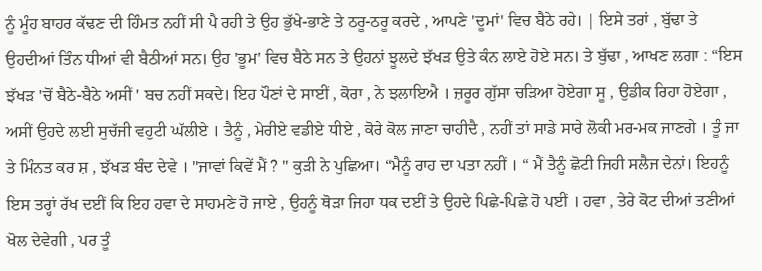ਨੂੰ ਮੂੰਹ ਬਾਹਰ ਕੱਢਣ ਦੀ ਹਿੰਮਤ ਨਹੀਂ ਸੀ ਪੈ ਰਹੀ ਤੇ ਉਹ ਭੁੱਖੇ-ਭਾਣੇ ਤੇ ਠਰੂ-ਠਰੂ ਕਰਦੇ , ਆਪਣੇ 'ਦੂਮਾਂ' ਵਿਚ ਬੈਠੇ ਰਹੇ। | ਇਸੇ ਤਰਾਂ , ਬੁੱਢਾ ਤੇ ਉਹਦੀਆਂ ਤਿੰਨ ਧੀਆਂ ਵੀ ਬੈਠੀਆਂ ਸਨ। ਉਹ 'ਭੂਮ' ਵਿਚ ਬੈਠੇ ਸਨ ਤੇ ਉਹਨਾਂ ਝੂਲਦੇ ਝੱਖੜ ਉਤੇ ਕੰਨ ਲਾਏ ਹੋਏ ਸਨ। ਤੇ ਬੁੱਢਾ , ਆਖਣ ਲਗਾ : “ਇਸ ਝੱਖੜ 'ਚੋਂ ਬੈਠੇ-ਬੈਠੇ ਅਸੀਂ ' ਬਚ ਨਹੀਂ ਸਕਦੇ। ਇਹ ਪੌਣਾਂ ਦੇ ਸਾਈਂ , ਕੋਰਾ , ਨੇ ਝਲਾਇਐ । ਜ਼ਰੂਰ ਗੁੱਸਾ ਚੜਿਆ ਹੋਏਗਾ ਸੂ , ਉਡੀਕ ਰਿਹਾ ਹੋਏਗਾ , ਅਸੀਂ ਉਹਦੇ ਲਈ ਸੁਚੱਜੀ ਵਹੁਟੀ ਘੱਲੀਏ । ਤੈਨੂੰ , ਮੇਰੀਏ ਵਡੀਏ ਧੀਏ , ਕੋਰੇ ਕੋਲ ਜਾਣਾ ਚਾਹੀਦੈ , ਨਹੀਂ ਤਾਂ ਸਾਡੇ ਸਾਰੇ ਲੋਕੀ ਮਰ-ਮਕ ਜਾਣਗੇ । ਤੂੰ ਜਾ ਤੇ ਮਿੰਨਤ ਕਰ ਸ਼ , ਝੱਖੜ ਬੰਦ ਦੇਵੇ । "ਜਾਵਾਂ ਕਿਵੇਂ ਮੈਂ ? " ਕੁੜੀ ਨੇ ਪੁਛਿਆ। “ਮੈਨੂੰ ਰਾਹ ਦਾ ਪਤਾ ਨਹੀਂ । “ ਮੈਂ ਤੈਨੂੰ ਛੋਟੀ ਜਿਹੀ ਸਲੈਜ ਦੇਨਾਂ। ਇਹਨੂੰ ਇਸ ਤਰ੍ਹਾਂ ਰੱਖ ਦਈਂ ਕਿ ਇਹ ਹਵਾ ਦੇ ਸਾਹਮਣੇ ਹੋ ਜਾਏ , ਉਹਨੂੰ ਥੋੜਾ ਜਿਹਾ ਧਕ ਦਈਂ ਤੇ ਉਹਦੇ ਪਿਛੇ-ਪਿਛੇ ਹੋ ਪਈਂ । ਹਵਾ , ਤੇਰੇ ਕੋਟ ਦੀਆਂ ਤਣੀਆਂ ਖੋਲ ਦੇਵੇਗੀ , ਪਰ ਤੂੰ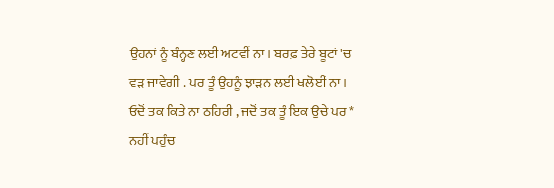ਉਹਨਾਂ ਨੂੰ ਬੰਨ੍ਹਣ ਲਈ ਅਟਵੀਂ ਨਾ। ਬਰਫ਼ ਤੇਰੇ ਬੂਟਾਂ 'ਚ ਵੜ ਜਾਵੇਗੀ . ਪਰ ਤੂੰ ਉਹਨੂੰ ਝਾੜਨ ਲਈ ਖਲੋਈਂ ਨਾ। ਓਦੋਂ ਤਕ ਕਿਤੇ ਨਾ ਠਹਿਰੀ , ਜਦੋਂ ਤਕ ਤੂੰ ਇਕ ਉਚੇ ਪਰ * ਨਹੀਂ ਪਹੁੰਚ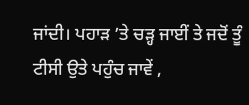ਜਾਂਦੀ। ਪਹਾੜ ’ਤੇ ਚੜ੍ਹ ਜਾਈਂ ਤੇ ਜਦੋਂ ਤੂੰ ਟੀਸੀ ਉਤੇ ਪਹੁੰਚ ਜਾਵੇਂ ,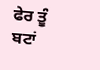ਫੇਰ ਤੂੰ ਬਟਾਂ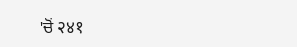'ਚੋਂ २४१